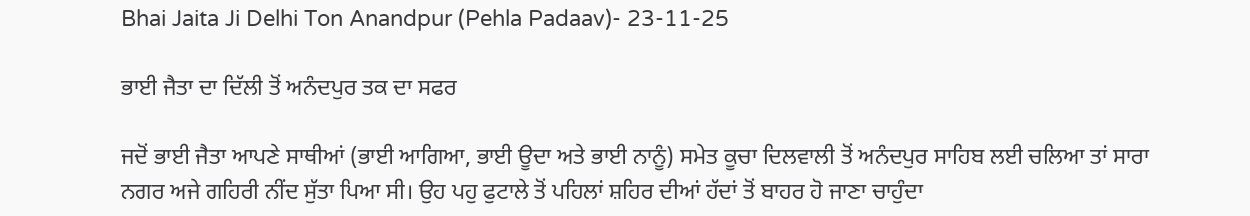Bhai Jaita Ji Delhi Ton Anandpur (Pehla Padaav)- 23-11-25

ਭਾਈ ਜੈਤਾ ਦਾ ਦਿੱਲੀ ਤੋਂ ਅਨੰਦਪੁਰ ਤਕ ਦਾ ਸਫਰ

ਜਦੋਂ ਭਾਈ ਜੈਤਾ ਆਪਣੇ ਸਾਥੀਆਂ (ਭਾਈ ਆਗਿਆ, ਭਾਈ ਊਦਾ ਅਤੇ ਭਾਈ ਨਾਨੂੰ) ਸਮੇਤ ਕੂਚਾ ਦਿਲਵਾਲੀ ਤੋਂ ਅਨੰਦਪੁਰ ਸਾਹਿਬ ਲਈ ਚਲਿਆ ਤਾਂ ਸਾਰਾ ਨਗਰ ਅਜੇ ਗਹਿਰੀ ਨੀਂਦ ਸੁੱਤਾ ਪਿਆ ਸੀ। ਉਹ ਪਹੁ ਫੁਟਾਲੇ ਤੋਂ ਪਹਿਲਾਂ ਸ਼ਹਿਰ ਦੀਆਂ ਹੱਦਾਂ ਤੋਂ ਬਾਹਰ ਹੋ ਜਾਣਾ ਚਾਹੁੰਦਾ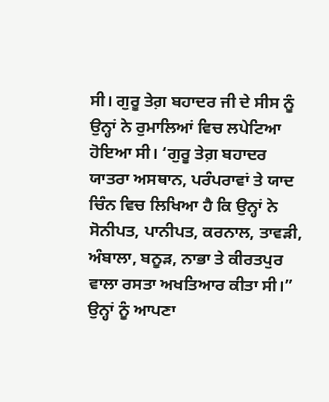ਸੀ। ਗੁਰੂ ਤੇਗ਼ ਬਹਾਦਰ ਜੀ ਦੇ ਸੀਸ ਨੂੰ ਉਨ੍ਹਾਂ ਨੇ ਰੁਮਾਲਿਆਂ ਵਿਚ ਲਪੇਟਿਆ ਹੋਇਆ ਸੀ। ‘ਗੁਰੂ ਤੇਗ਼ ਬਹਾਦਰ ਯਾਤਰਾ ਅਸਥਾਨ, ਪਰੰਪਰਾਵਾਂ ਤੇ ਯਾਦ ਚਿੰਨ ਵਿਚ ਲਿਖਿਆ ਹੈ ਕਿ ਉਨ੍ਹਾਂ ਨੇ ਸੋਨੀਪਤ, ਪਾਨੀਪਤ, ਕਰਨਾਲ, ਤਾਵੜੀ, ਅੰਬਾਲਾ, ਬਨੂੜ, ਨਾਭਾ ਤੇ ਕੀਰਤਪੁਰ ਵਾਲਾ ਰਸਤਾ ਅਖਤਿਆਰ ਕੀਤਾ ਸੀ।” ਉਨ੍ਹਾਂ ਨੂੰ ਆਪਣਾ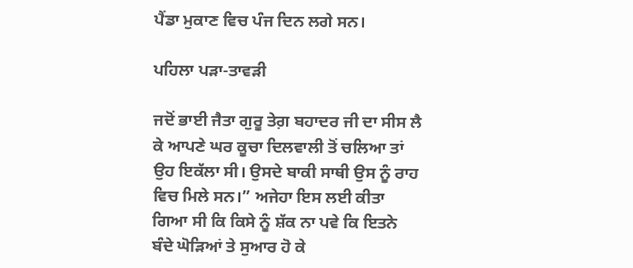ਪੈਂਡਾ ਮੁਕਾਣ ਵਿਚ ਪੰਜ ਦਿਨ ਲਗੇ ਸਨ।

ਪਹਿਲਾ ਪੜਾ-ਤਾਵੜੀ

ਜਦੋਂ ਭਾਈ ਜੈਤਾ ਗੁਰੂ ਤੇਗ਼ ਬਹਾਦਰ ਜੀ ਦਾ ਸੀਸ ਲੈ ਕੇ ਆਪਣੇ ਘਰ ਕੂਚਾ ਦਿਲਵਾਲੀ ਤੋਂ ਚਲਿਆ ਤਾਂ ਉਹ ਇਕੱਲਾ ਸੀ। ਉਸਦੇ ਬਾਕੀ ਸਾਥੀ ਉਸ ਨੂੰ ਰਾਹ ਵਿਚ ਮਿਲੇ ਸਨ।” ਅਜੇਹਾ ਇਸ ਲਈ ਕੀਤਾ ਗਿਆ ਸੀ ਕਿ ਕਿਸੇ ਨੂੰ ਸ਼ੱਕ ਨਾ ਪਵੇ ਕਿ ਇਤਨੇ ਬੰਦੇ ਘੋੜਿਆਂ ਤੇ ਸੁਆਰ ਹੋ ਕੇ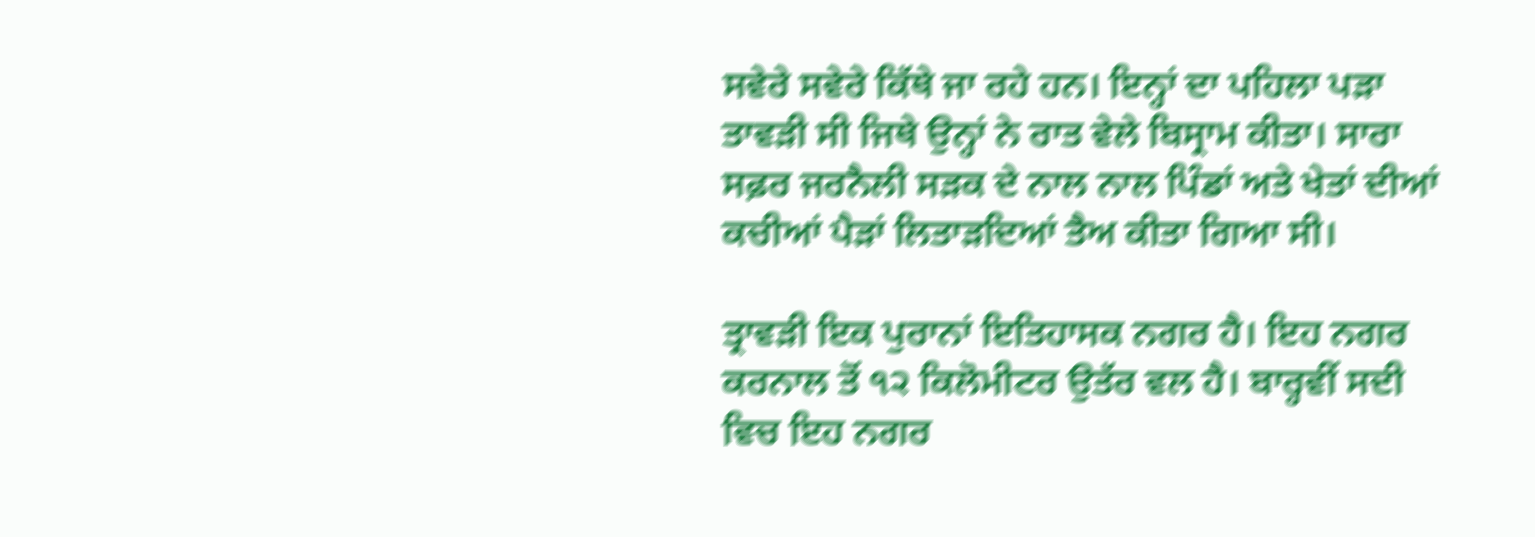ਸਵੇਰੇ ਸਵੇਰੇ ਕਿੱਥੇ ਜਾ ਰਹੇ ਹਨ। ਇਨ੍ਹਾਂ ਦਾ ਪਹਿਲਾ ਪੜਾ ਤਾਵੜੀ ਸੀ ਜਿਥੇ ਉਨ੍ਹਾਂ ਨੇ ਰਾਤ ਵੇਲੇ ਬਿਸ੍ਰਾਮ ਕੀਤਾ। ਸਾਰਾ ਸਫ਼ਰ ਜਰਨੈਲੀ ਸੜਕ ਦੇ ਨਾਲ ਨਾਲ ਪਿੰਡਾਂ ਅਤੇ ਖੇਤਾਂ ਦੀਆਂ ਕਚੀਆਂ ਪੈੜਾਂ ਲਿਤਾੜਦਿਆਂ ਤੈਅ ਕੀਤਾ ਗਿਆ ਸੀ।

ਤ੍ਰਾਵੜੀ ਇਕ ਪੁਰਾਨਾਂ ਇਤਿਹਾਸਕ ਨਗਰ ਹੈ। ਇਹ ਨਗਰ ਕਰਨਾਲ ਤੋਂ ੧੨ ਕਿਲੋਮੀਟਰ ਉਤੱਰ ਵਲ ਹੈ। ਬਾਰ੍ਹਵੀਂ ਸਦੀ ਵਿਚ ਇਹ ਨਗਰ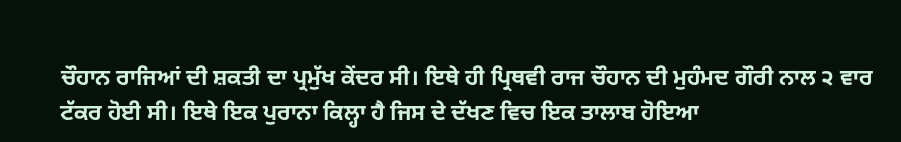ਚੌਹਾਨ ਰਾਜਿਆਂ ਦੀ ਸ਼ਕਤੀ ਦਾ ਪ੍ਰਮੁੱਖ ਕੇਂਦਰ ਸੀ। ਇਥੇ ਹੀ ਪ੍ਰਿਥਵੀ ਰਾਜ ਚੌਹਾਨ ਦੀ ਮੁਹੰਮਦ ਗੌਰੀ ਨਾਲ ੨ ਵਾਰ ਟੱਕਰ ਹੋਈ ਸੀ। ਇਥੇ ਇਕ ਪੁਰਾਨਾ ਕਿਲ੍ਹਾ ਹੈ ਜਿਸ ਦੇ ਦੱਖਣ ਵਿਚ ਇਕ ਤਾਲਾਬ ਹੋਇਆ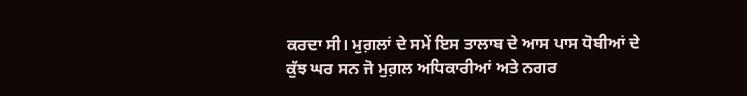ਕਰਦਾ ਸੀ। ਮੁਗ਼ਲਾਂ ਦੇ ਸਮੇਂ ਇਸ ਤਾਲਾਬ ਦੇ ਆਸ ਪਾਸ ਧੋਬੀਆਂ ਦੇ ਕੁੱਝ ਘਰ ਸਨ ਜੋ ਮੁਗ਼ਲ ਅਧਿਕਾਰੀਆਂ ਅਤੇ ਨਗਰ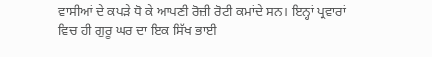ਵਾਸੀਆਂ ਦੇ ਕਪੜੇ ਧੋ ਕੇ ਆਪਣੀ ਰੋਜ਼ੀ ਰੋਟੀ ਕਮਾਂਦੇ ਸਨ। ਇਨ੍ਹਾਂ ਪ੍ਰਵਾਰਾਂ ਵਿਚ ਹੀ ਗੁਰੂ ਘਰ ਦਾ ਇਕ ਸਿੱਖ ਭਾਈ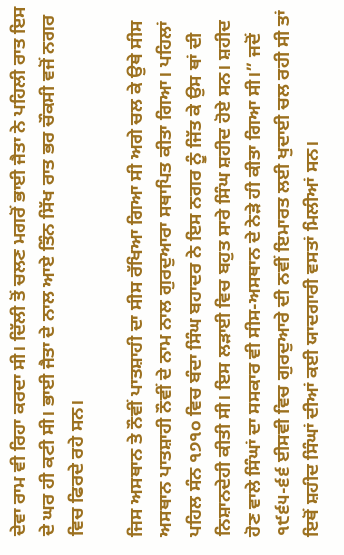ਦੇਵਾ ਰਾਮ ਵੀ ਰਿਹਾ ਕਰਦਾ ਸੀ। ਦਿੱਲੀ ਤੋਂ ਚਲਣ ਮਗਰੋਂ ਭਾਈ ਜੈਤਾ ਨੇ ਪਹਿਲੀ ਰਾਤ ਇਸ ਦੇ ਘਰ ਹੀ ਕਟੀ ਸੀ। ਭਾਈ ਜੈਤਾ ਦੇ ਨਾਲ ਆਏ ਤਿੰਨ ਸਿੱਖ ਰਾਤ ਭਰ ਚੌਕਸੀ ਵਜੋਂ ਨਗਰ ਵਿਚ ਫਿਰਦੇ ਰਹੇ ਸਨ।

ਜਿਸ ਅਸਥਾਨ ਤੇ ਨੌਵੀਂ ਪਾਤਸ਼ਾਹੀ ਦਾ ਸੀਸ ਰੱਖਿਆ ਗਿਆ ਸੀ ਅਗੇ ਚਲ ਕੇ ਉਥੇ ਸੀਸ ਅਸਥਾਨ ਪਾਤਸ਼ਾਹੀ ਨੌਵੀਂ ਦੇ ਨਾਮ ਨਾਲ ਗੁਰਦੁਆਰਾ ਸਥਾਪਿਤ ਕੀਤਾ ਗਿਆ। ਪਹਿਲਾਂ ਪਹਿਲ ਸੰਨ ੧੭੧੦ ਵਿਚ ਬੰਦਾ ਸਿੰਘ ਬਹਾਦਰ ਨੇ ਇਸ ਨਗਰ ਨੂੰ ਜਿੱਤ ਕੇ ਉਸ ਥਾਂ ਦੀ ਨਿਸ਼ਾਨਦੇਹੀ ਕੀਤੀ ਸੀ। ਇਸ ਲੜਾਈ ਵਿਚ ਬਹੁਤ ਸਾਰੇ ਸਿੰਘ ਸ਼ਹੀਦ ਹੋਏ ਸਨ। ਸ਼ਹੀਦ ਹੋਣ ਵਾਲੇ ਸਿੰਘਾਂ ਦਾ ਸਸਕਾਰ ਵੀ ਸੀਸ-ਅਸਥਾਨ ਦੇ ਨੇੜੇ ਹੀ ਕੀਤਾ ਗਿਆ ਸੀ।” ਜਦੋਂ ੧੯੬੫-੬੬ ਈਸਵੀ ਵਿਚ ਗੁਰਦੁਆਰੇ ਦੀ ਨਵੀਂ ਇਮਾਰਤ ਲਈ ਖੁਦਾਈ ਚਲ ਰਹੀ ਸੀ ਤਾਂ ਇਥੋਂ ਸ਼ਹੀਦ ਸਿੰਘਾਂ ਦੀਆਂ ਕਈ ਯਾਦਗਾਰੀ ਵਸਤਾਂ ਮਿਲੀਆਂ ਸਨ।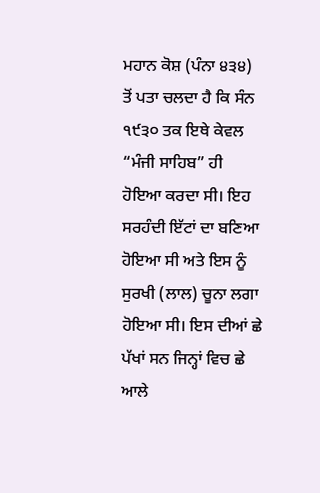ਮਹਾਨ ਕੋਸ਼ (ਪੰਨਾ ੪੩੪) ਤੋਂ ਪਤਾ ਚਲਦਾ ਹੈ ਕਿ ਸੰਨ ੧੯੩੦ ਤਕ ਇਥੇ ਕੇਵਲ “ਮੰਜੀ ਸਾਹਿਬ” ਹੀ ਹੋਇਆ ਕਰਦਾ ਸੀ। ਇਹ ਸਰਹੰਦੀ ਇੱਟਾਂ ਦਾ ਬਣਿਆ ਹੋਇਆ ਸੀ ਅਤੇ ਇਸ ਨੂੰ ਸੁਰਖੀ (ਲਾਲ) ਚੂਨਾ ਲਗਾ ਹੋਇਆ ਸੀ। ਇਸ ਦੀਆਂ ਛੇ ਪੱਖਾਂ ਸਨ ਜਿਨ੍ਹਾਂ ਵਿਚ ਛੇ ਆਲੇ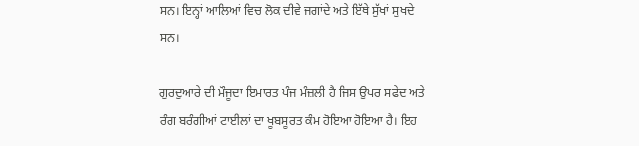ਸਨ। ਇਨ੍ਹਾਂ ਆਲਿਆਂ ਵਿਚ ਲੋਕ ਦੀਵੇ ਜਗਾਂਦੇ ਅਤੇ ਇੱਥੇ ਸੁੱਖਾਂ ਸੁਖਦੇ ਸਨ।

ਗੁਰਦੁਆਰੇ ਦੀ ਮੌਜੂਦਾ ਇਮਾਰਤ ਪੰਜ ਮੰਜ਼ਲੀ ਹੈ ਜਿਸ ਉਪਰ ਸਫੇਦ ਅਤੇ ਰੰਗ ਬਰੰਗੀਆਂ ਟਾਈਲਾਂ ਦਾ ਖੂਬਸੂਰਤ ਕੰਮ ਹੋਇਆ ਹੋਇਆ ਹੈ। ਇਹ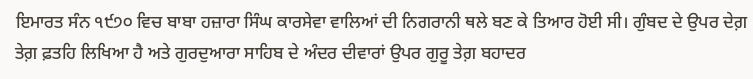ਇਮਾਰਤ ਸੰਨ ੧੯੭੦ ਵਿਚ ਬਾਬਾ ਹਜ਼ਾਰਾ ਸਿੰਘ ਕਾਰਸੇਵਾ ਵਾਲਿਆਂ ਦੀ ਨਿਗਰਾਨੀ ਥਲੇ ਬਣ ਕੇ ਤਿਆਰ ਹੋਈ ਸੀ। ਗੁੰਬਦ ਦੇ ਉਪਰ ਦੇਗ਼ ਤੇਗ਼ ਫ਼ਤਹਿ ਲਿਖਿਆ ਹੈ ਅਤੇ ਗੁਰਦੁਆਰਾ ਸਾਹਿਬ ਦੇ ਅੰਦਰ ਦੀਵਾਰਾਂ ਉਪਰ ਗੁਰੂ ਤੇਗ਼ ਬਹਾਦਰ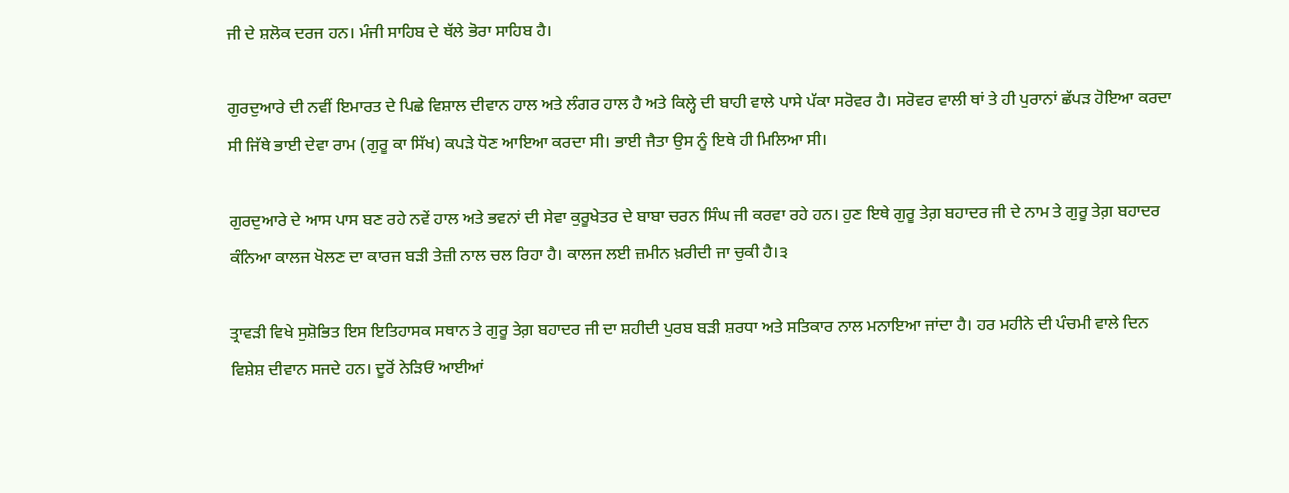ਜੀ ਦੇ ਸ਼ਲੋਕ ਦਰਜ ਹਨ। ਮੰਜੀ ਸਾਹਿਬ ਦੇ ਥੱਲੇ ਭੋਰਾ ਸਾਹਿਬ ਹੈ।

ਗੁਰਦੁਆਰੇ ਦੀ ਨਵੀਂ ਇਮਾਰਤ ਦੇ ਪਿਛੇ ਵਿਸ਼ਾਲ ਦੀਵਾਨ ਹਾਲ ਅਤੇ ਲੰਗਰ ਹਾਲ ਹੈ ਅਤੇ ਕਿਲ੍ਹੇ ਦੀ ਬਾਹੀ ਵਾਲੇ ਪਾਸੇ ਪੱਕਾ ਸਰੋਵਰ ਹੈ। ਸਰੋਵਰ ਵਾਲੀ ਥਾਂ ਤੇ ਹੀ ਪੁਰਾਨਾਂ ਛੱਪੜ ਹੋਇਆ ਕਰਦਾ ਸੀ ਜਿੱਥੇ ਭਾਈ ਦੇਵਾ ਰਾਮ (ਗੁਰੂ ਕਾ ਸਿੱਖ) ਕਪੜੇ ਧੋਣ ਆਇਆ ਕਰਦਾ ਸੀ। ਭਾਈ ਜੈਤਾ ਉਸ ਨੂੰ ਇਥੇ ਹੀ ਮਿਲਿਆ ਸੀ।

ਗੁਰਦੁਆਰੇ ਦੇ ਆਸ ਪਾਸ ਬਣ ਰਹੇ ਨਵੇਂ ਹਾਲ ਅਤੇ ਭਵਨਾਂ ਦੀ ਸੇਵਾ ਕੁਰੂਖੇਤਰ ਦੇ ਬਾਬਾ ਚਰਨ ਸਿੰਘ ਜੀ ਕਰਵਾ ਰਹੇ ਹਨ। ਹੁਣ ਇਥੇ ਗੁਰੂ ਤੇਗ਼ ਬਹਾਦਰ ਜੀ ਦੇ ਨਾਮ ਤੇ ਗੁਰੂ ਤੇਗ਼ ਬਹਾਦਰ ਕੰਨਿਆ ਕਾਲਜ ਖੋਲਣ ਦਾ ਕਾਰਜ ਬੜੀ ਤੇਜ਼ੀ ਨਾਲ ਚਲ ਰਿਹਾ ਹੈ। ਕਾਲਜ ਲਈ ਜ਼ਮੀਨ ਖ਼ਰੀਦੀ ਜਾ ਚੁਕੀ ਹੈ।੩

ਤ੍ਰਾਵੜੀ ਵਿਖੇ ਸੁਸ਼ੋਭਿਤ ਇਸ ਇਤਿਹਾਸਕ ਸਥਾਨ ਤੇ ਗੁਰੂ ਤੇਗ਼ ਬਹਾਦਰ ਜੀ ਦਾ ਸ਼ਹੀਦੀ ਪੁਰਬ ਬੜੀ ਸ਼ਰਧਾ ਅਤੇ ਸਤਿਕਾਰ ਨਾਲ ਮਨਾਇਆ ਜਾਂਦਾ ਹੈ। ਹਰ ਮਹੀਨੇ ਦੀ ਪੰਚਮੀ ਵਾਲੇ ਦਿਨ ਵਿਸ਼ੇਸ਼ ਦੀਵਾਨ ਸਜਦੇ ਹਨ। ਦੂਰੋਂ ਨੇੜਿਓਂ ਆਈਆਂ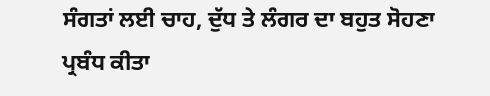ਸੰਗਤਾਂ ਲਈ ਚਾਹ, ਦੁੱਧ ਤੇ ਲੰਗਰ ਦਾ ਬਹੁਤ ਸੋਹਣਾ ਪ੍ਰਬੰਧ ਕੀਤਾ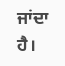ਜਾਂਦਾ ਹੈ।